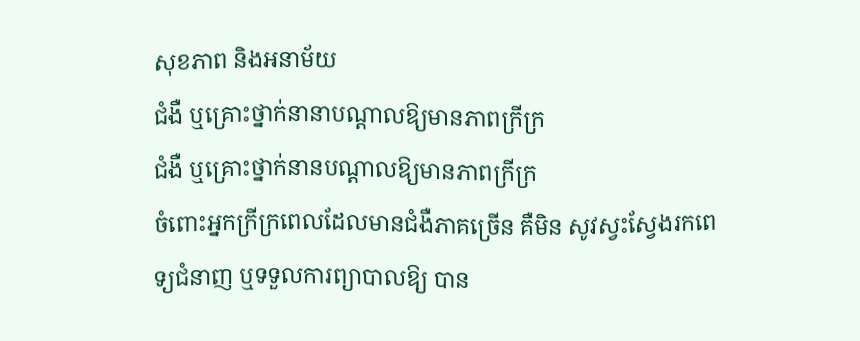សុខភាព និងអនាម័យ
ជំងឺ ឬគ្រោះថ្នាក់នានាបណ្តាលឱ្យមានភាពក្រីក្រ
ជំងឺ ឬគ្រោះថ្នាក់នានបណ្តាលឱ្យមានភាពក្រីក្រ
ចំពោះអ្នកក្រីក្រពេលដែលមានជំងឺភាគច្រើន គឺមិន សូវស្វះស្វែងរកពេទ្យជំនាញ ឬទទួលការព្យាបាលឱ្យ បាន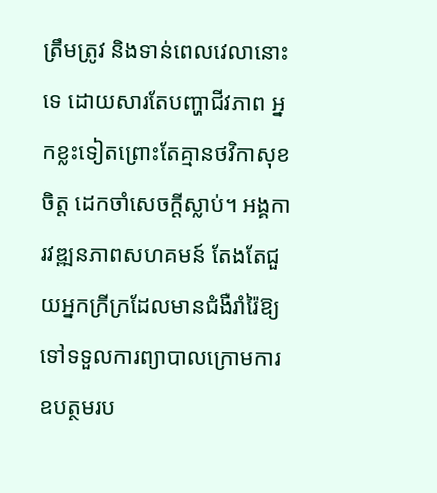ត្រឹមត្រូវ និងទាន់ពេលវេលានោះទេ ដោយសារតែបញ្ហាជីវភាព អ្នកខ្លះទៀតព្រោះតែគ្មានថវិកាសុខចិត្ត ដេកចាំសេចក្តីស្លាប់។ អង្គការវឌ្ឍនភាពសហគមន៍ តែងតែជួយអ្នកក្រីក្រដែលមានជំងឺរាំរ៉ៃឱ្យទៅទទួលការព្យាបាលក្រោមការឧបត្ថមរប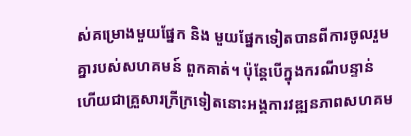ស់គម្រោងមួយផ្នែក និង មួយផ្នែកទៀតបានពីការចូលរួមគ្នារបស់សហគមន៍ ពួកគាត់។ ប៉ុន្តែបើក្នុងករណីបន្ទាន់ ហើយជាគ្រួសារក្រីក្រទៀតនោះអង្គការវឌ្ឍនភាពសហគម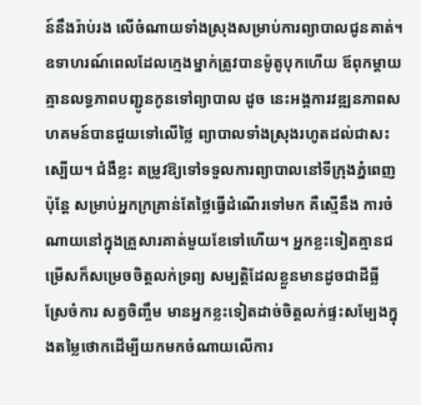ន៍នឹងរ៉ាប់រង លើចំណាយទាំងស្រុងសម្រាប់ការព្យាបាលជូនគាត់។ ឧទាហរណ៍ពេលដែលក្មេងម្នាក់ត្រូវបានម៉ូតូបុកហើយ ឪពុកម្តាយគ្មានលទ្ធភាពបញ្ជូនកូនទៅព្យាបាល ដូច នេះអង្គការវឌ្ឍនភាពសហគមន៍បានជួយទៅលើថ្លៃ ព្យាបាលទាំងស្រុងរហូតដល់ជាសះស្បើយ។ ជំងឺខ្លះ តម្រូវឱ្យទៅទទួលការព្យាបាលនៅទីក្រុងភ្នំពេញ ប៉ុនែ្ត សម្រាប់អ្នកក្រគ្រាន់តែថ្លៃធ្វើដំណើរទៅមក គឺស្មើនឹង ការចំណាយនៅក្នុងគ្រួសារគាត់មួយខែទៅហើយ។ អ្នកខ្លះទៀតគ្មានជម្រើសក៏សម្រេចចិត្តលក់ទ្រព្យ សម្បត្តិដែលខ្លួនមានដូចជាដីធ្លី ស្រែចំការ សត្វចិញ្ចឹម មានអ្នកខ្លះទៀតដាច់ចិត្តលក់ផ្ទះសម្បែងក្នុងតម្លៃថោកដើម្បីយកមកចំណាយលើការ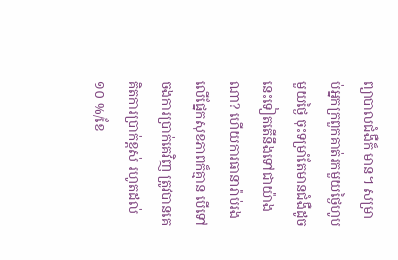ព្យាបាលជំងឺក៏ មាន។ សម្រាប់អ្នកក្រពួកគាត់រកមួយថ្ងៃហូបមួយថ្ងៃ ចុះទម្រាំតែមានជំងឺដូចនេះទៀតតើនឹងទៅជាយ៉ាងណា? ហើយការធានារ៉ាប់រងលើផ្នែកសុខភាពក៏គ្មាន បើទៅចងការប្រាក់គេវិញ ត្រូវបានគេគិតការប្រាក់ខ្ពស់ រហូតដល់ ១០ %/ខែ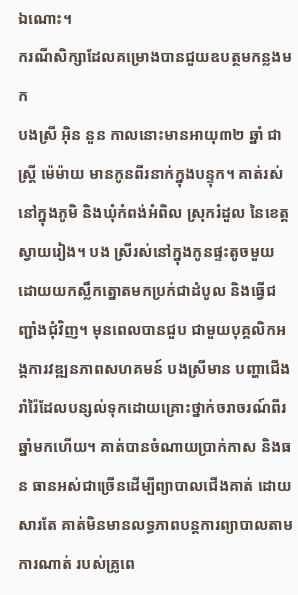ឯណោះ។
ករណីសិក្សាដែលគម្រោងបានជួយឧបត្ថមកន្លងមក
បងស្រី អ៊ិន នួន កាលនោះមានអាយុ៣២ ឆ្នាំ ជាស្រ្តី ម៉េម៉ាយ មានកូនពីរនាក់ក្នុងបន្ទុក។ គាត់រស់នៅក្នុងភូមិ និងឃុំកំពង់អំពិល ស្រុករំដួល នៃខេត្តស្វាយរៀង។ បង ស្រីរស់នៅក្នុងកូនផ្ទះតូចមួយ ដោយយកស្លឹកត្នោតមកប្រក់ជាដំបូល និងធ្វើជញ្ជាំងជុំវិញ។ មុនពេលបានជួប ជាមួយបុគ្គលិកអង្គការវឌ្ឍនភាពសហគមន៍ បងស្រីមាន បញ្ហាជើងរាំរ៉ៃដែលបន្សល់ទុកដោយគ្រោះថ្នាក់ចរាចរណ៍ពីរឆ្នាំមកហើយ។ គាត់បានចំណាយប្រាក់កាស និងធន ធានអស់ជាច្រើនដើម្បីព្យាបាលជើងគាត់ ដោយសារតែ គាត់មិនមានលទ្ធភាពបន្តការព្យាបាលតាមការណាត់ របស់គ្រូពេ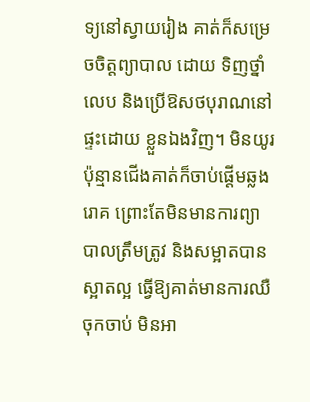ទ្យនៅស្វាយរៀង គាត់ក៏សម្រេចចិត្តព្យាបាល ដោយ ទិញថ្នាំលេប និងប្រើឱសថបុរាណនៅផ្ទះដោយ ខ្លួនឯងវិញ។ មិនយូរប៉ុន្មានជើងគាត់ក៏ចាប់ផ្តើមឆ្លងរោគ ព្រោះតែមិនមានការព្យាបាលត្រឹមត្រូវ និងសម្អាតបាន ស្អាតល្អ ធ្វើឱ្យគាត់មានការឈឺចុកចាប់ មិនអា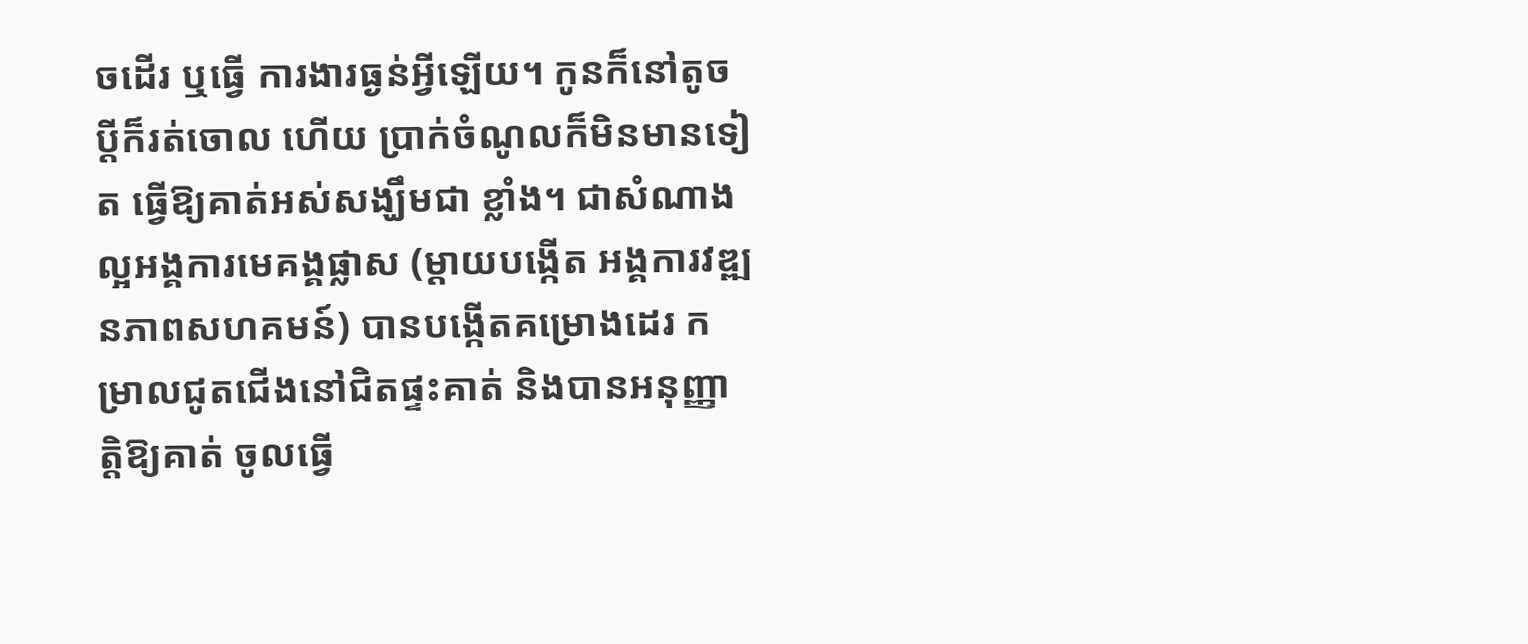ចដើរ ឬធ្វើ ការងារធ្ងន់អ្វីឡើយ។ កូនក៏នៅតូច ប្តីក៏រត់ចោល ហើយ ប្រាក់ចំណូលក៏មិនមានទៀត ធ្វើឱ្យគាត់អស់សង្ឃឹមជា ខ្លាំង។ ជាសំណាងល្អអង្គការមេគង្គផ្លាស (ម្តាយបង្កើត អង្គការវឌ្ឍនភាពសហគមន៍) បានបង្កើតគម្រោងដេរ កម្រាលជូតជើងនៅជិតផ្ទះគាត់ និងបានអនុញ្ញាត្តិឱ្យគាត់ ចូលធ្វើ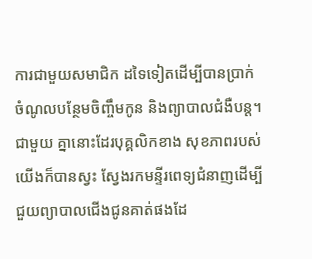ការជាមួយសមាជិក ដទៃទៀតដើម្បីបានប្រាក់ ចំណូលបន្ថែមចិញ្ចឹមកូន និងព្យាបាលជំងឺបន្ត។ ជាមួយ គ្នានោះដែរបុគ្គលិកខាង សុខភាពរបស់យើងក៏បានស្វះ ស្វែងរកមន្ទីរពេទ្យជំនាញដើម្បីជួយព្យាបាលជើងជូនគាត់ផងដែ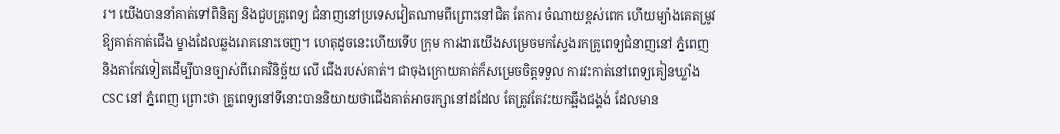រ។ យើងបាននាំគាត់ទៅពិនិត្យ និងជួបគ្រូពេទ្យ ជំនាញនៅប្រទេសវៀតណាមពីព្រោះនៅជិត តែការ ចំណាយខ្ពស់ពេក ហើយម្យ៉ាងគេតម្រូវឱ្យគាត់កាត់ជើង ម្ខាងដែលឆ្លងរោគនោះចេញ។ ហេតុដូចនេះហើយទើប ក្រុម ការងារយើងសម្រេចមកស្វែងរកគ្រូពេទ្យជំនាញនៅ ភ្នំពេញ និងតាកែវទៀតដើម្បីបានច្បាស់ពីរោគវិនិច្ឆ័យ លើ ជើងរបស់គាត់។ ជាចុងក្រោយគាត់ក៏សម្រេចចិត្តទទួល ការវះកាត់នៅពេទ្យគៀនឃ្លាំង CSC នៅ ភ្នំពេញ ព្រោះថា គ្រូពេទ្យនៅទីនោះបាននិយាយថាជើងគាត់អាចរក្សានៅដដែល តែត្រូវតែវះយកឆ្អឹងជង្គង់ ដែលមាន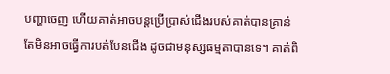បញ្ហាចេញ ហើយគាត់អាចបន្តប្រើប្រាស់ជើងរបស់គាត់បានគ្រាន់តែមិនអាចធ្វើការបត់បែនជើង ដូចជាមនុស្សធម្មតាបានទេ។ គាត់ពិ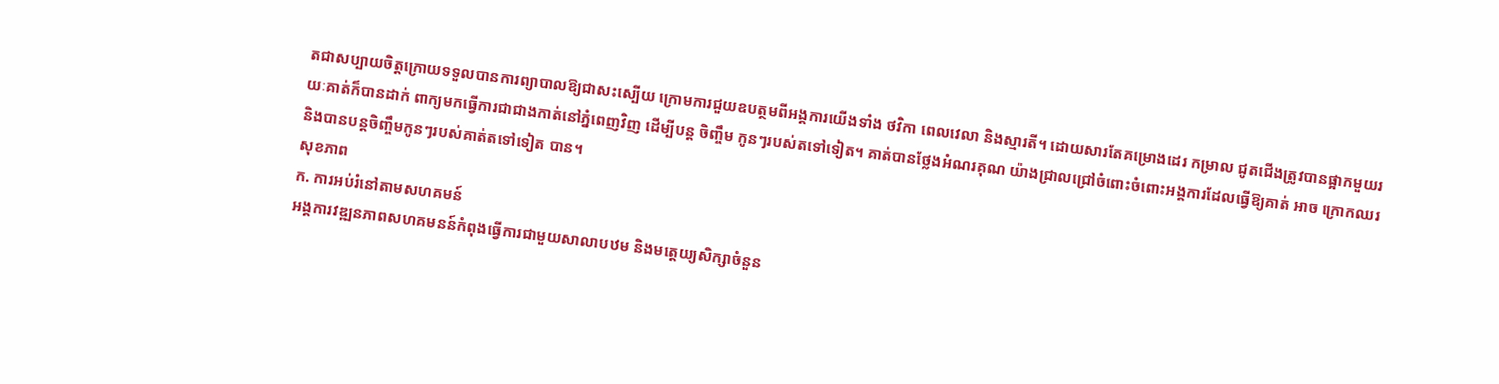តជាសប្បាយចិត្តក្រោយទទួលបានការព្យាបាលឱ្យជាសះស្បើយ ក្រោមការជួយឧបត្ថមពីអង្គការយើងទាំង ថវិកា ពេលវេលា និងស្មារតី។ ដោយសារតែគម្រោងដេរ កម្រាល ជូតជើងត្រូវបានផ្អាកមួយរយៈគាត់ក៏បានដាក់ ពាក្យមកធ្វើការជាជាងកាត់នៅភ្នំពេញវិញ ដើម្បីបន្ត ចិញ្ចឹម កូនៗរបស់តទៅទៀត។ គាត់បានថ្លែងអំណរគុណ យ៉ាងជ្រាលជ្រៅចំពោះចំពោះអង្គការដែលធ្វើឱ្យគាត់ អាច ក្រោកឈរ និងបានបន្តចិញ្ចឹមកូនៗរបស់គាត់តទៅទៀត បាន។
សុខភាព
ក. ការអប់រំនៅតាមសហគមន៍
អង្គការវឌ្ឍនភាពសហគមនន៍កំពុងធ្វើការជាមួយសាលាបឋម និងមត្តេយ្យសិក្សាចំនួន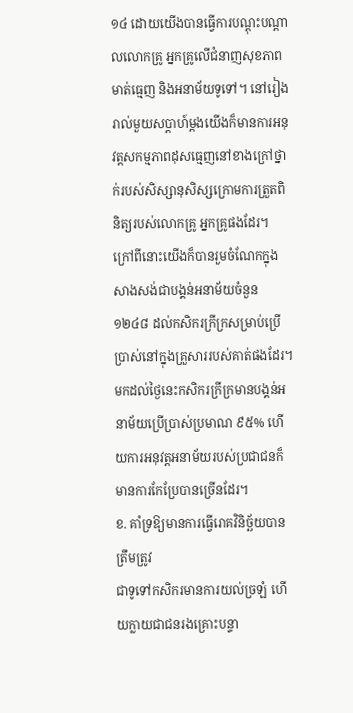១៤ ដោយយើងបានធ្វើការបណ្តុះបណ្តាលលោកគ្រូ អ្នកគ្រូលើជំនាញសុខភាពមាត់ធ្មេញ និងអនាម័យទូទៅ។ នៅរៀងរាល់មួយសប្តាហ៍ម្តងយើងក៏មានការអនុវត្តសកម្មភាពដុសធ្មេញនៅខាងក្រៅថ្នាក់របស់សិស្សានុសិស្សក្រោមការត្រួតពិនិត្យរបស់លោកគ្រូ អ្នកគ្រូផងដែរ។ ក្រៅពីនោះយើងក៏បានរួមចំណែកក្នុងសាងសង់ជាបង្គន់អនាម័យចំនួន ១២៤៨ ដល់កសិករក្រីក្រសម្រាប់ប្រើប្រាស់នៅក្នុងគ្រួសាររបស់គាត់ផងដែរ។ មកដល់ថ្ងៃនេះកសិករក្រីក្រមានបង្គន់អនាម័យប្រើប្រាស់ប្រមាណ ៩៥% ហើយការអនុវត្តអនាម័យរបស់ប្រជាជនក៏មានការកែប្រែបានច្រើនដែរ។
ខ. គាំទ្រឱ្យមានការធ្វើរោគវិនិច្ឆ័យបានត្រឹមត្រូវ
ជាទូទៅកសិករមានការយល់ច្រឡំ ហើយក្លាយជាជនរងគ្រោះបន្ទា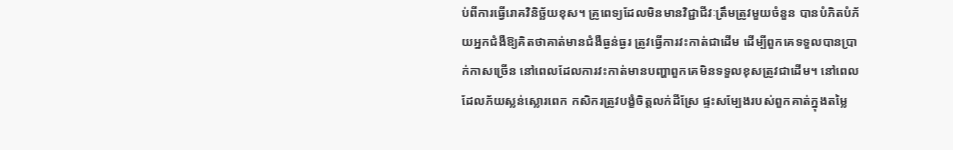ប់ពីការធ្វើរោគវិនិច្ឆ័យខុស។ គ្រូពេទ្យដែលមិនមានវិជ្ជាជីវៈត្រឹមត្រូវមួយចំនួន បានបំភិតបំភ័យអ្នកជំងឺឱ្យគិតថាគាត់មានជំងឺធ្ងន់ធ្ងរ ត្រូវធ្វើការវះកាត់ជាដើម ដើម្បីពួកគេទទួលបានប្រាក់កាសច្រើន នៅពេលដែលការវះកាត់មានបញ្ហាពួកគេមិនទទួលខុសត្រូវជាដើម។ នៅពេលដែលភ័យស្លន់ស្លោរពេក កសិករត្រូវបង្ខំចិត្តលក់ដីស្រែ ផ្ទះសម្បែងរបស់ពួកគាត់ក្នុងតម្លៃ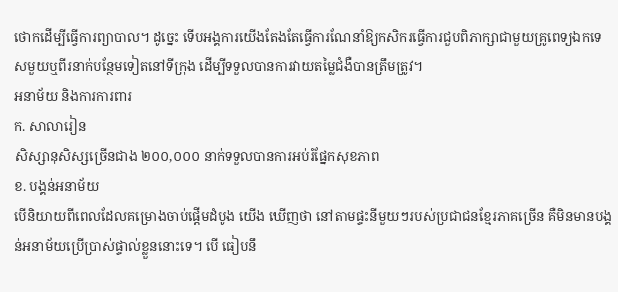ថោកដើម្បីធ្វើការព្យាបាល។ ដូច្នេះ ទើបអង្គការយើងតែងតែធ្វើការណែនាំឱ្យកសិករធ្វើការជួបពិភាក្សាជាមួយគ្រូពេទ្យឯកទេសមួយឬពីរនាក់បន្ថែមទៀតនៅទីក្រុង ដើម្បីទទួលបានការវាយតម្លៃជំងឺបានត្រឹមត្រូវ។
អនាម័យ និងការការពារ
ក. សាលារៀន
សិស្សានុសិស្សច្រើនជាង ២០០,០០០ នាក់ទទួលបានការអប់រំផ្នែកសុខភាព
ខ. បង្គន់អនាម័យ
បើនិយាយពីពេលដែលគម្រោងចាប់ផ្តើមដំបូង យើង ឃើញថា នៅតាមផ្ទះនីមួយៗរបស់ប្រជាជនខ្មែរភាគច្រើន គឺមិនមានបង្គន់អនាម័យប្រើប្រាស់ផ្ទាល់ខ្លួននោះទេ។ បើ ធៀបនឹ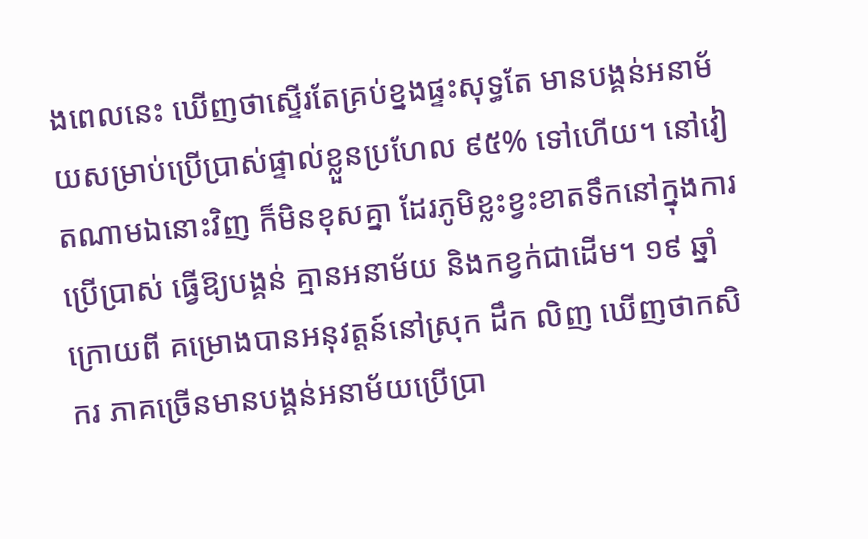ងពេលនេះ ឃើញថាស្ទើរតែគ្រប់ខ្នងផ្ទះសុទ្ធតែ មានបង្គន់អនាម័យសម្រាប់ប្រើប្រាស់ផ្ទាល់ខ្លួនប្រហែល ៩៥% ទៅហើយ។ នៅវៀតណាមឯនោះវិញ ក៏មិនខុសគ្នា ដែរភូមិខ្លះខ្វះខាតទឹកនៅក្នុងការប្រើប្រាស់ ធ្វើឱ្យបង្គន់ គ្មានអនាម័យ និងកខ្វក់ជាដើម។ ១៩ ឆ្នាំក្រោយពី គម្រោងបានអនុវត្តន៍នៅស្រុក ដឹក លិញ ឃើញថាកសិករ ភាគច្រើនមានបង្គន់អនាម័យប្រើប្រា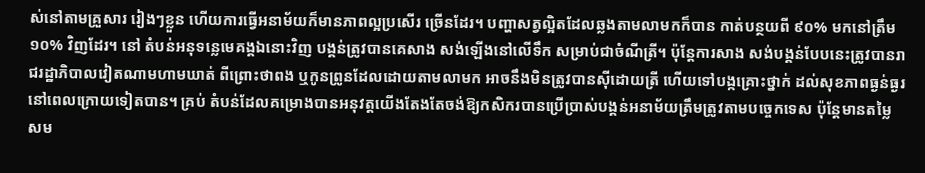ស់នៅតាមគ្រួសារ រៀងៗខ្លួន ហើយការធ្វើអនាម័យក៏មានភាពល្អប្រសើរ ច្រើនដែរ។ បញ្ហាសត្វល្អិតដែលឆ្លងតាមលាមកក៏បាន កាត់បន្ថយពី ៩០% មកនៅត្រឹម ១០% វិញដែរ។ នៅ តំបន់អនុទន្លេមេគង្គឯនោះវិញ បង្គន់ត្រូវបានគេសាង សង់ឡើងនៅលើទឹក សម្រាប់ជាចំណីត្រី។ ប៉ុន្តែការសាង សង់បង្គន់បែបនេះត្រូវបានរាជរដ្ឋាភិបាលវៀតណាមហាមឃាត់ ពីព្រោះថាពង ឬកូនព្រូនដែលដោយតាមលាមក អាចនឹងមិនត្រូវបានស៊ីដោយត្រី ហើយទៅបង្កគ្រោះថ្នាក់ ដល់សុខភាពធ្ងន់ធ្ងរនៅពេលក្រោយទៀតបាន។ គ្រប់ តំបន់ដែលគម្រោងបានអនុវត្តយើងតែងតែចង់ឱ្យកសិករបានប្រើប្រាស់បង្គន់អនាម័យត្រឹមត្រូវតាមបច្ចេកទេស ប៉ុន្តែមានតម្លៃសម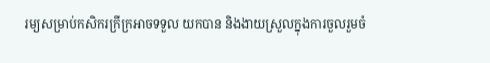រម្យសម្រាប់កសិករក្រីក្រអាចទទួល យកបាន និងងាយស្រួលក្នុងការចួលរួមចំ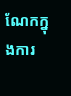ណែកក្នុងការ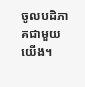ចូលបដិភាគជាមួយយើង។